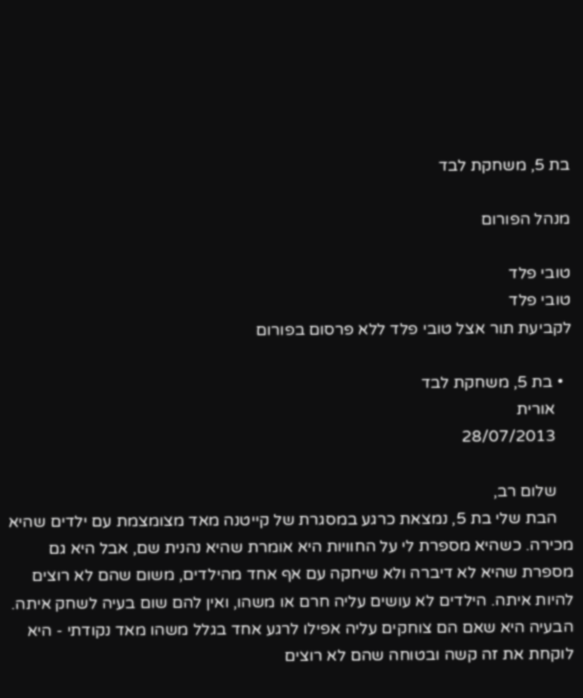בת 5, משחקת לבד

מנהל הפורום

טובי פלד
טובי פלד
לקביעת תור אצל טובי פלד ללא פרסום בפורום

  • בת 5, משחקת לבד
    אורית
    28/07/2013

    שלום רב,
    הבת שלי בת 5, נמצאת כרגע במסגרת של קייטנה מאד מצומצמת עם ילדים שהיא מכירה. כשהיא מספרת לי על החוויות היא אומרת שהיא נהנית שם, אבל היא גם מספרת שהיא לא דיברה ולא שיחקה עם אף אחד מהילדים, משום שהם לא רוצים להיות איתה. הילדים לא עושים עליה חרם או משהו, ואין להם שום בעיה לשחק איתה. הבעיה היא שאם הם צוחקים עליה אפילו לרגע אחד בגלל משהו מאד נקודתי - היא לוקחת את זה קשה ובטוחה שהם לא רוצים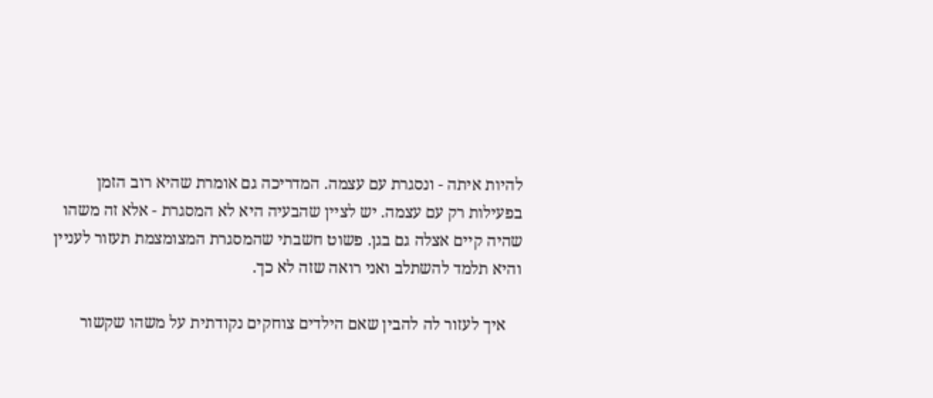להיות איתה - ונסגרת עם עצמה. המדריכה גם אומרת שהיא רוב הזמן בפעילות רק עם עצמה. יש לציין שהבעיה היא לא המסגרת - אלא זה משהו שהיה קיים אצלה גם בגן. פשוט חשבתי שהמסגרת המצומצמת תעזור לעניין והיא תלמד להשתלב ואני רואה שזה לא כך.

    איך לעזור לה להבין שאם הילדים צוחקים נקודתית על משהו שקשור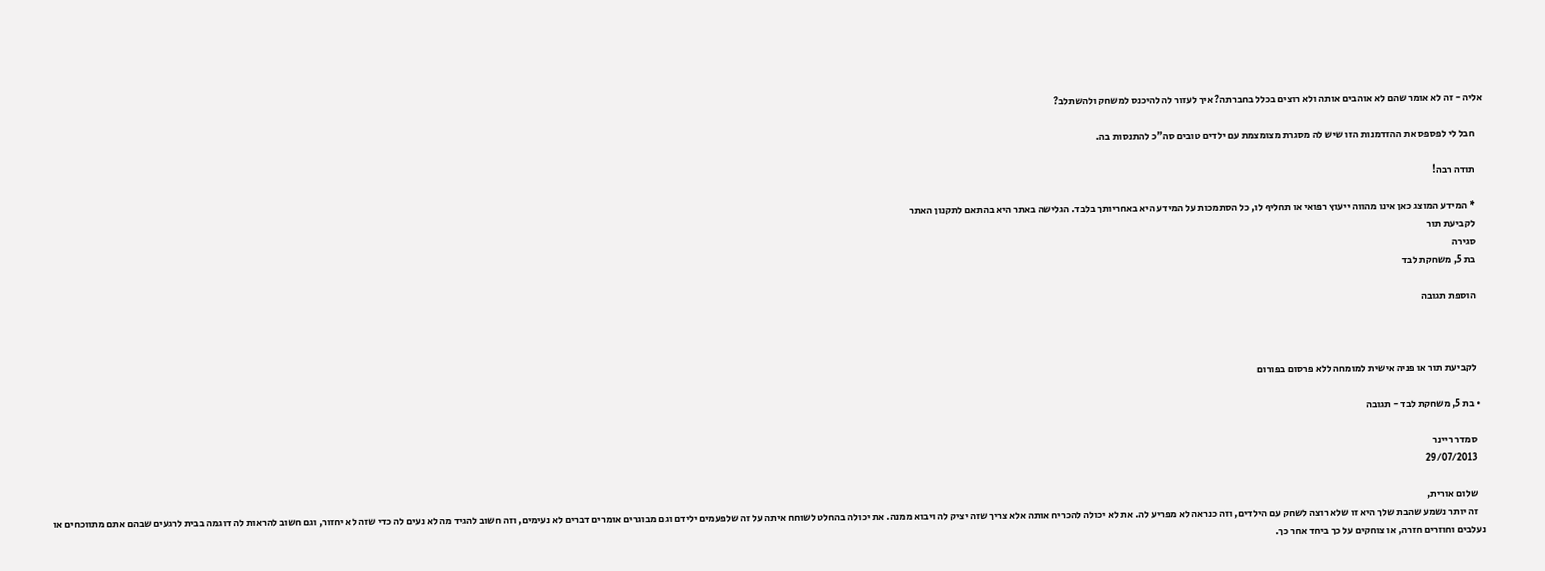אליה - זה לא אומר שהם לא אוהבים אותה ולא רוצים בכלל בחברתה? איך לעזור לה להיכנס למשחק ולהשתלב?

    חבל לי לפספס את ההזדמנות הזו שיש לה מסגרת מצומצמת עם ילדים טובים סה"כ להתנסות בה.

    תודה רבה!

    * המידע המוצג כאן אינו מהווה ייעוץ רפואי או תחליף לו, כל הסתמכות על המידע היא באחריותך בלבד. הגלישה באתר היא בהתאם לתקנון האתר
    לקביעת תור
    סגירה
    בת 5, משחקת לבד

    הוספת תגובה



    לקביעת תור או פניה אישית למומחה ללא פרסום בפורום

  • בת 5, משחקת לבד - תגובה

    סמדר ריינר
    29/07/2013

    שלום אורית,
    זה יותר נשמע שהבת שלך היא זו שלא רוצה לשחק עם הילדים, וזה כנראה לא מפריע לה. את לא יכולה להכריח אותה אלא צריך שזה יציק לה ויבוא ממנה. את יכולה בהחלט לשוחח איתה על זה שלפעמים ילידם וגם מבוגרים אומרים דברים לא נעימים, וזה חשוב להגיד מה לא נעים לה כדי שזה לא יחזור, וגם חשוב להראות לה דוגמה בבית לרגעים שבהם אתם מתווכחים או נעלבים וחוזרים חזרה, או צוחקים על כך ביחד אחר כך.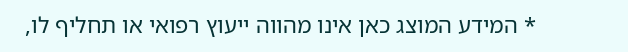* המידע המוצג כאן אינו מהווה ייעוץ רפואי או תחליף לו,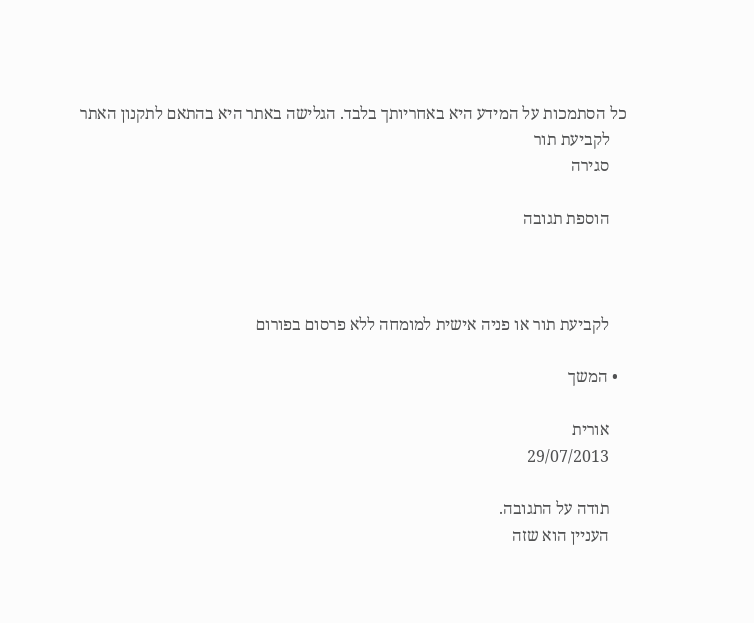כל הסתמכות על המידע היא באחריותך בלבד. הגלישה באתר היא בהתאם לתקנון האתר
    לקביעת תור
    סגירה

    הוספת תגובה



    לקביעת תור או פניה אישית למומחה ללא פרסום בפורום

  • המשך

    אורית
    29/07/2013

    תודה על התגובה.
    העניין הוא שזה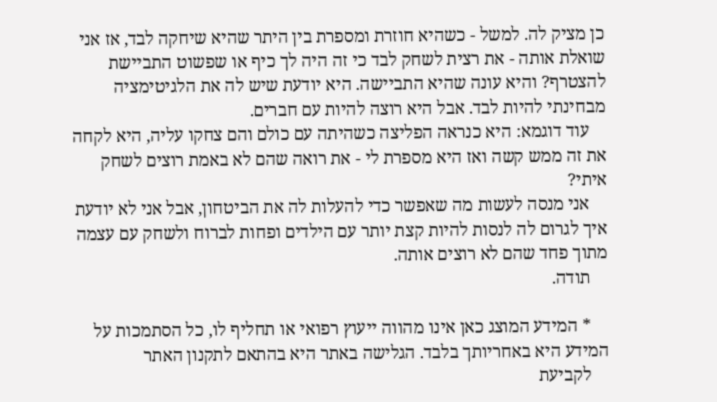כן מציק לה. למשל - כשהיא חוזרת ומספרת בין היתר שהיא שיחקה לבד, אז אני שואלת אותה - את רצית לשחק לבד כי זה היה לך כיף או שפשוט התביישת להצטרף? והיא עונה שהיא התביישה. היא יודעת שיש לה את הלגיטימציה מבחינתי להיות לבד. אבל היא רוצה להיות עם חברים.
    עוד דוגמא: היא כנראה הפליצה כשהיתה עם כולם והם צחקו עליה, היא לקחה את זה ממש קשה ואז היא מספרת לי - את רואה שהם לא באמת רוצים לשחק איתי?
    אני מנסה לעשות מה שאפשר כדי להעלות לה את הביטחון, אבל אני לא יודעת איך לגרום לה לנסות להיות קצת יותר עם הילדים ופחות לברוח ולשחק עם עצמה מתוך פחד שהם לא רוצים אותה.
    תודה.

    * המידע המוצג כאן אינו מהווה ייעוץ רפואי או תחליף לו, כל הסתמכות על המידע היא באחריותך בלבד. הגלישה באתר היא בהתאם לתקנון האתר
    לקביעת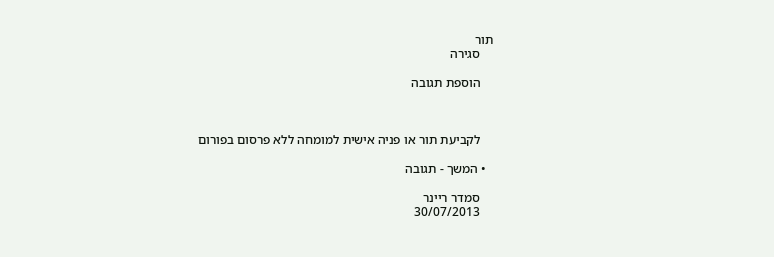תור
    סגירה

    הוספת תגובה



    לקביעת תור או פניה אישית למומחה ללא פרסום בפורום

  • המשך - תגובה

    סמדר ריינר
    30/07/2013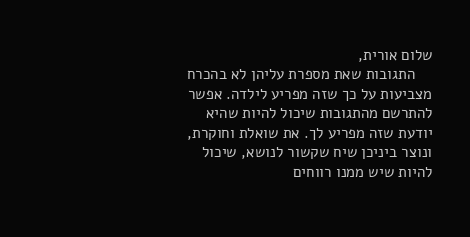שלום אורית,
    התגובות שאת מספרת עליהן לא בהכרח מצביעות על כך שזה מפריע לילדה. אפשר להתרשם מהתגובות שיכול להיות שהיא יודעת שזה מפריע לך. את שואלת וחוקרת, ונוצר ביניכן שיח שקשור לנושא, שיכול להיות שיש ממנו רווחים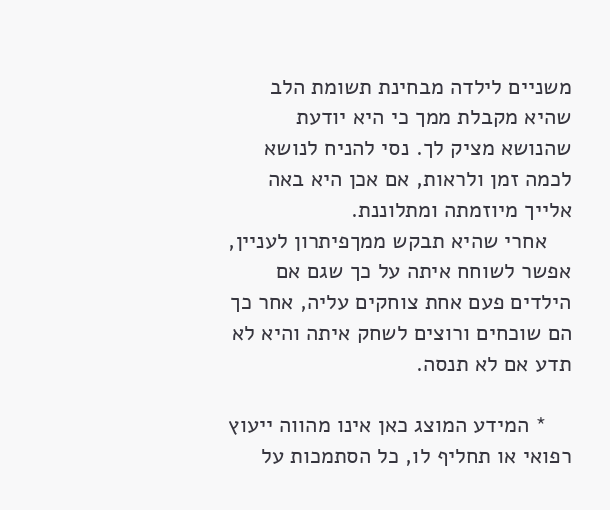משניים לילדה מבחינת תשומת הלב שהיא מקבלת ממך כי היא יודעת שהנושא מציק לך. נסי להניח לנושא לכמה זמן ולראות, אם אכן היא באה אלייך מיוזמתה ומתלוננת.
    אחרי שהיא תבקש ממךפיתרון לעניין, אפשר לשוחח איתה על כך שגם אם הילדים פעם אחת צוחקים עליה, אחר כך הם שוכחים ורוצים לשחק איתה והיא לא תדע אם לא תנסה.

    * המידע המוצג כאן אינו מהווה ייעוץ רפואי או תחליף לו, כל הסתמכות על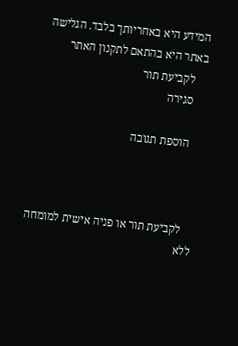המידע היא באחריותך בלבד. הגלישה באתר היא בהתאם לתקנון האתר
    לקביעת תור
    סגירה

    הוספת תגובה



    לקביעת תור או פניה אישית למומחה ללא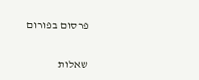פרסום בפורום


שאלות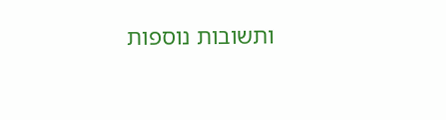ותשובות נוספות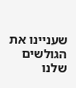שעניינו את הגולשים שלנו